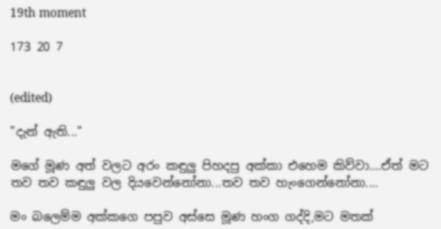19th moment

173 20 7


(edited)

"දැන් ඇති..."

මගේ මූණ අත් වලට අරං කඳුලු පිහදපු අක්කා එහෙම කිව්වා....ඒත් මට තව තව කඳුලු වල දියවෙන්නෝනා...තව තව හැංගෙන්නෝනා....

මං බලෙම්ම අක්කගෙ පපුව අස්සෙ මූණ හංග ගද්දි,මට මතක්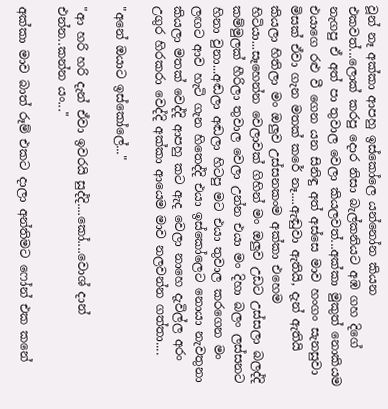වූන් නෑ අක්කා ආපහු ඉස්කෝලෙ යන්නෝන කියන එකවත්...ලොක් කරපු දොර නිසා බැල්කනියට අඹ ගහ දිගේ නැගපු ඒ අත් පා තුවාල වෙලා කියලවත්...අක්කා මුකුත් නොකියම එයාගෙ රළු වී ගෙන යන සිනිඳු අත් අස්සෙ මාව හංගං සැනසුවා මිසක් ඒවා ගැන මතක් කරේ නෑ....ඇඬුවා ඇතියි, දැන් ඇතියි කියලා හිතිලා මං ඔලුව උස්සනකංම අක්කා එහෙම හිටියා...සෑහෙන්න වෙලාවක් ගිහින් මං ඔලුව උඩට උස්සලා බලද්දි කම්මුලක් හීරිලා තුවාල වෙලා උන්න එයා මං දිහා බලං ලස්සනට හිනා වුනා...අඬලා අඬලා හිටපු මට එයා තුවාල කරගෙන මං ලඟට ආව හැටි ගැන හිතෙද්දි එයා ඉස්කෝලෙට නොයා නැවතුනා කියලා මතක් වෙද්දි ආපහු කට ඇද වෙලා නාහෙ දැවිල්ල අරං උගුර හිරකරා වෙද්දි අක්කා ආයෙම මාව නලවන්න ගත්තා....

"අනේ ඔයාට ඉස්කෝලේ..."

"ආ හරි හරි දැන් ඒවා ඉවරයි සුද්දි....කෝ....වොශ් දාන් එන්න..කන්න යං..."

අක්කා මාව බාත් රූම් එකට දාලා අන්තිමට ෆෝන් එක කනේ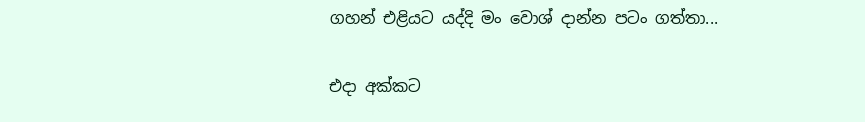ගහන් එළියට යද්දි මං වොශ් දාන්න පටං ගත්තා...

එදා අක්කට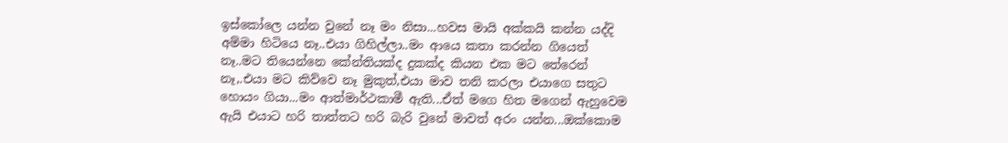ඉස්කෝලෙ යන්න වුනේ නෑ මං නිසා...හවස මායි අක්කයි කන්න යද්දි අම්මා හිටියෙ නෑ..එයා ගිහිල්ලා..මං ආයෙ කතා කරන්න ගියෙත් නෑ..මට තියෙන්නෙ කේන්තියක්ද දුකක්ද කියන එක මට තේරෙන් නෑ,.එයා මට කිව්වෙ නෑ මුකුත්,එයා මාව තනි කරලා එයාගෙ සතුට හොයං ගියා...මං ආත්මාර්ථකාමී ඇති...ඒත් මගෙ හිත මගෙන් ඇහුවෙම ඇයි එයාට හරි තාත්තට හරි බැරි වුනේ මාවත් අරං යන්න...ඔක්කොම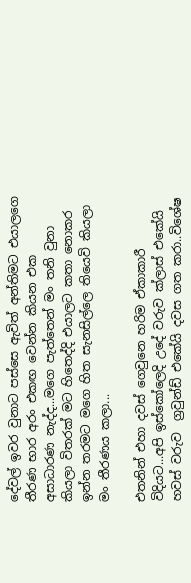දේවල් ඉවර වුනාට පස්සෙ ඇවිත් අන්තිමට එයාලගෙ තීරණ භාර අරං එකඟ වෙන්න කියන එක අසාධාරණ නැද්ද...මගෙ පැත්තෙන් මං තනි වුනා කියලා විතරක් මට හිතෙද්දි එයාලට කතා නොකර ඉන්න තරමට මගෙ හිත සැනසිල්ලෙ තියෙවි කියලා මං තීරණය කලා...

එතනින් එහා දවස් ගෙවුනෙ හරිම ඒකාකාරී විදියට...අපි ඉස්කෝලෙදි උදේ වරුව ක්ලාස් එකේයි හවස් වරුව  ග්‍රවුන්ඩ් එකේයි දවස ගත කරා..විශේෂ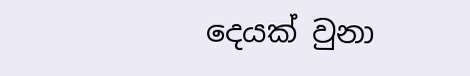දෙයක් වුනා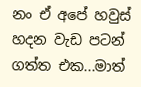නං ඒ අපේ හවුස් හදන වැඩ පටන් ගත්ත එක...මාත්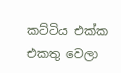කට්ටිය එක්ක එකතු වෙලා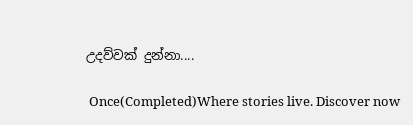උදව්වක් දුන්නා....

 Once(Completed)Where stories live. Discover now